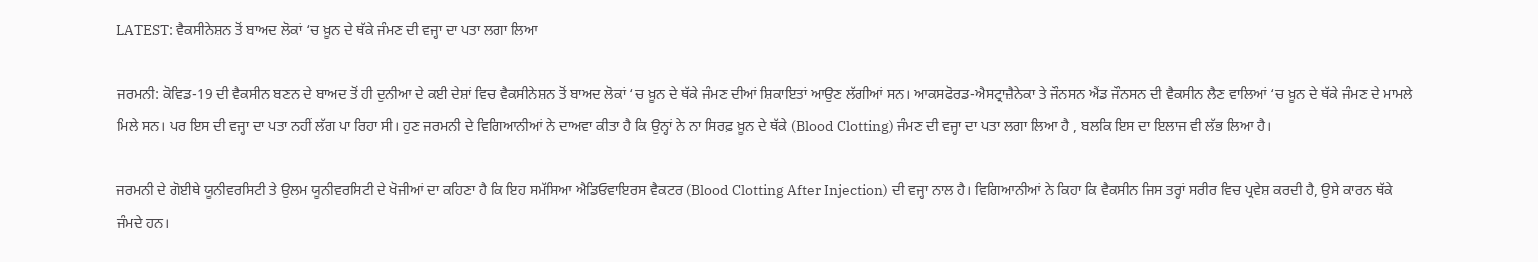LATEST: ਵੈਕਸੀਨੇਸ਼ਨ ਤੋਂ ਬਾਅਦ ਲੋਕਾਂ ‘ਚ ਖ਼ੂਨ ਦੇ ਥੱਕੇ ਜੰਮਣ ਦੀ ਵਜ੍ਹਾ ਦਾ ਪਤਾ ਲਗਾ ਲਿਆ

ਜਰਮਨੀ: ਕੋਵਿਡ-19 ਦੀ ਵੈਕਸੀਨ ਬਣਨ ਦੇ ਬਾਅਦ ਤੋਂ ਹੀ ਦੁਨੀਆ ਦੇ ਕਈ ਦੇਸ਼ਾਂ ਵਿਚ ਵੈਕਸੀਨੇਸ਼ਨ ਤੋਂ ਬਾਅਦ ਲੋਕਾਂ ‘ਚ ਖ਼ੂਨ ਦੇ ਥੱਕੇ ਜੰਮਣ ਦੀਆਂ ਸ਼ਿਕਾਇਤਾਂ ਆਉਣ ਲੱਗੀਆਂ ਸਨ। ਆਕਸਫੋਰਡ-ਐਸਟ੍ਰਾਜ਼ੈਨੇਕਾ ਤੇ ਜੌਨਸਨ ਐਂਡ ਜੌਨਸਨ ਦੀ ਵੈਕਸੀਨ ਲੈਣ ਵਾਲਿਆਂ ‘ਚ ਖ਼ੂਨ ਦੇ ਥੱਕੇ ਜੰਮਣ ਦੇ ਮਾਮਲੇ ਮਿਲੇ ਸਨ। ਪਰ ਇਸ ਦੀ ਵਜ੍ਹਾ ਦਾ ਪਤਾ ਨਹੀਂ ਲੱਗ ਪਾ ਰਿਹਾ ਸੀ। ਹੁਣ ਜਰਮਨੀ ਦੇ ਵਿਗਿਆਨੀਆਂ ਨੇ ਦਾਅਵਾ ਕੀਤਾ ਹੈ ਕਿ ਉਨ੍ਹਾਂ ਨੇ ਨਾ ਸਿਰਫ਼ ਖ਼ੂਨ ਦੇ ਥੱਕੇ (Blood Clotting) ਜੰਮਣ ਦੀ ਵਜ੍ਹਾ ਦਾ ਪਤਾ ਲਗਾ ਲਿਆ ਹੈ , ਬਲਕਿ ਇਸ ਦਾ ਇਲਾਜ ਵੀ ਲੱਭ ਲਿਆ ਹੈ।

ਜਰਮਨੀ ਦੇ ਗੋਈਥੇ ਯੂਨੀਵਰਸਿਟੀ ਤੇ ਉਲਮ ਯੂਨੀਵਰਸਿਟੀ ਦੇ ਖੋਜੀਆਂ ਦਾ ਕਹਿਣਾ ਹੈ ਕਿ ਇਹ ਸਮੱਸਿਆ ਐਡਿਓਵਾਇਰਸ ਵੈਕਟਰ (Blood Clotting After Injection) ਦੀ ਵਜ੍ਹਾ ਨਾਲ ਹੈ। ਵਿਗਿਆਨੀਆਂ ਨੇ ਕਿਹਾ ਕਿ ਵੈਕਸੀਨ ਜਿਸ ਤਰ੍ਹਾਂ ਸਰੀਰ ਵਿਚ ਪ੍ਰਵੇਸ਼ ਕਰਦੀ ਹੈ, ਉਸੇ ਕਾਰਨ ਥੱਕੇ ਜੰਮਦੇ ਹਨ।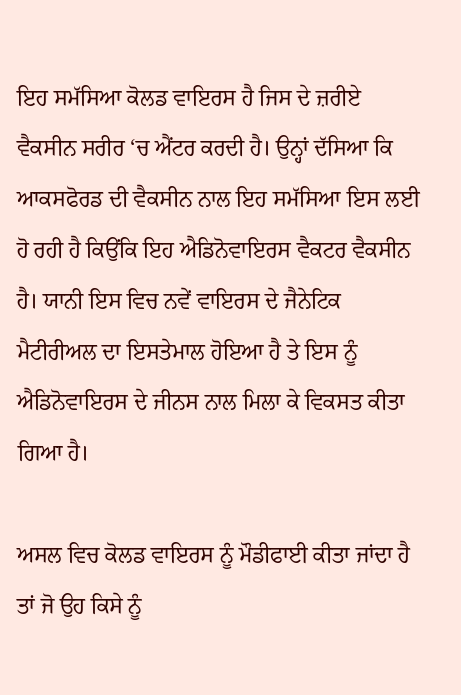ਇਹ ਸਮੱਸਿਆ ਕੋਲਡ ਵਾਇਰਸ ਹੈ ਜਿਸ ਦੇ ਜ਼ਰੀਏ ਵੈਕਸੀਨ ਸਰੀਰ ‘ਚ ਐਂਟਰ ਕਰਦੀ ਹੈ। ਉਨ੍ਹਾਂ ਦੱਸਿਆ ਕਿ ਆਕਸਫੋਰਡ ਦੀ ਵੈਕਸੀਨ ਨਾਲ ਇਹ ਸਮੱਸਿਆ ਇਸ ਲਈ ਹੋ ਰਹੀ ਹੈ ਕਿਉਂਕਿ ਇਹ ਐਡਿਨੋਵਾਇਰਸ ਵੈਕਟਰ ਵੈਕਸੀਨ ਹੈ। ਯਾਨੀ ਇਸ ਵਿਚ ਨਵੇਂ ਵਾਇਰਸ ਦੇ ਜੈਨੇਟਿਕ ਮੈਟੀਰੀਅਲ ਦਾ ਇਸਤੇਮਾਲ ਹੋਇਆ ਹੈ ਤੇ ਇਸ ਨੂੰ ਐਡਿਨੋਵਾਇਰਸ ਦੇ ਜੀਨਸ ਨਾਲ ਮਿਲਾ ਕੇ ਵਿਕਸਤ ਕੀਤਾ ਗਿਆ ਹੈ।

ਅਸਲ ਵਿਚ ਕੋਲਡ ਵਾਇਰਸ ਨੂੰ ਮੌਡੀਫਾਈ ਕੀਤਾ ਜਾਂਦਾ ਹੈ ਤਾਂ ਜੋ ਉਹ ਕਿਸੇ ਨੂੰ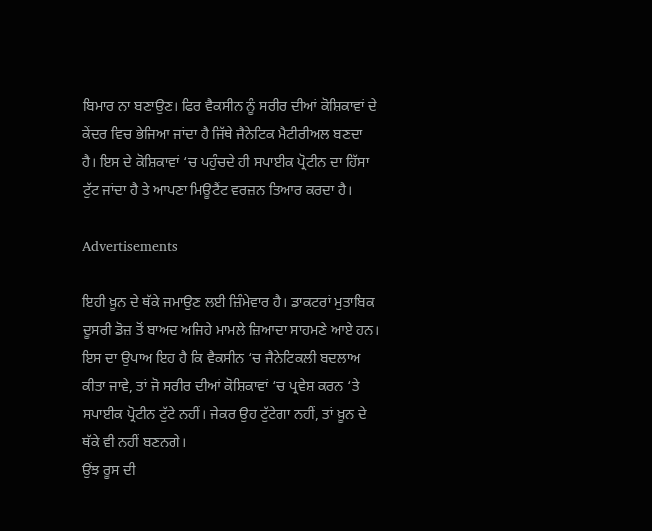ਬਿਮਾਰ ਨਾ ਬਣਾਉਣ। ਫਿਰ ਵੈਕਸੀਨ ਨੂੰ ਸਰੀਰ ਦੀਆਂ ਕੋਸ਼ਿਕਾਵਾਂ ਦੇ ਕੇਂਦਰ ਵਿਚ ਭੇਜਿਆ ਜਾਂਦਾ ਹੈ ਜਿੱਥੇ ਜੈਨੇਟਿਕ ਮੈਟੀਰੀਅਲ ਬਣਦਾ ਹੈ। ਇਸ ਦੇ ਕੋਸ਼ਿਕਾਵਾਂ ‘ਚ ਪਹੁੰਚਦੇ ਹੀ ਸਪਾਈਕ ਪ੍ਰੋਟੀਨ ਦਾ ਹਿੱਸਾ ਟੁੱਟ ਜਾਂਦਾ ਹੈ ਤੇ ਆਪਣਾ ਮਿਊਟੈਂਟ ਵਰਜ਼ਨ ਤਿਆਰ ਕਰਦਾ ਹੈ।

Advertisements

ਇਹੀ ਖ਼ੂਨ ਦੇ ਥੱਕੇ ਜਮਾਉਣ ਲਈ ਜ਼ਿੰਮੇਵਾਰ ਹੈ। ਡਾਕਟਰਾਂ ਮੁਤਾਬਿਕ ਦੂਸਰੀ ਡੋਜ਼ ਤੋਂ ਬਾਅਦ ਅਜਿਹੇ ਮਾਮਲੇ ਜ਼ਿਆਦਾ ਸਾਹਮਣੇ ਆਏ ਹਨ। ਇਸ ਦਾ ਉਪਾਅ ਇਹ ਹੈ ਕਿ ਵੈਕਸੀਨ ‘ਚ ਜੈਨੇਟਿਕਲੀ ਬਦਲਾਅ ਕੀਤਾ ਜਾਵੇ, ਤਾਂ ਜੋ ਸਰੀਰ ਦੀਆਂ ਕੋਸ਼ਿਕਾਵਾਂ ‘ਚ ਪ੍ਰਵੇਸ਼ ਕਰਨ ‘ਤੇ ਸਪਾਈਕ ਪ੍ਰੋਟੀਨ ਟੁੱਟੇ ਨਹੀਂ। ਜੇਕਰ ਉਹ ਟੁੱਟੇਗਾ ਨਹੀਂ, ਤਾਂ ਖ਼ੂਨ ਦੇ ਥੱਕੇ ਵੀ ਨਹੀਂ ਬਣਨਗੇ।
ਉਂਝ ਰੂਸ ਦੀ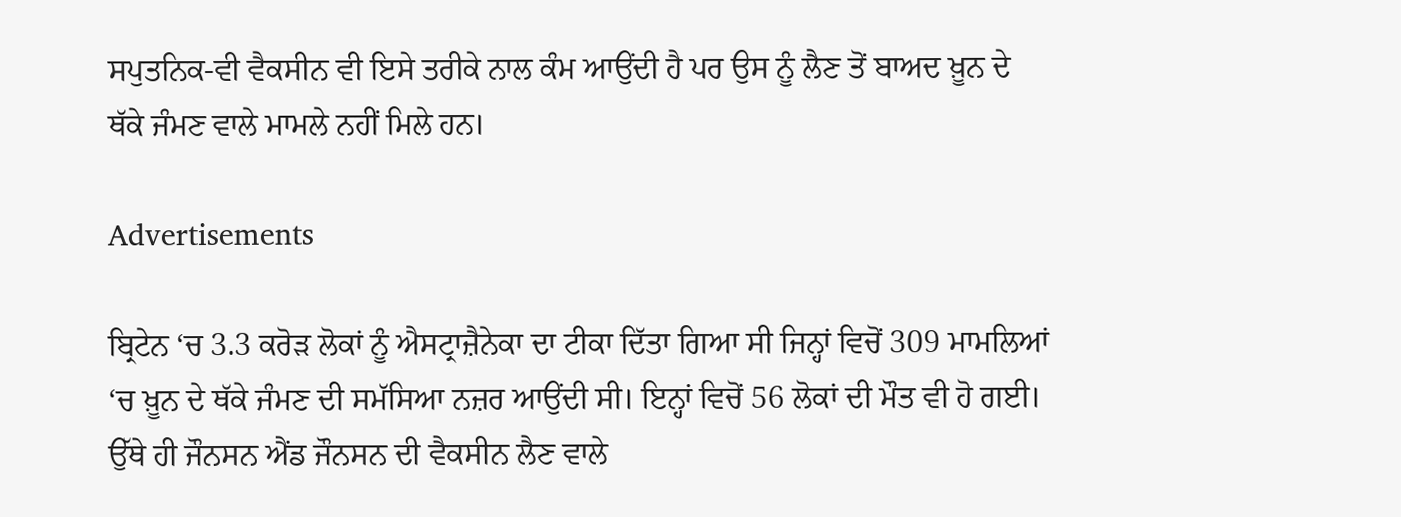ਸਪੁਤਨਿਕ-ਵੀ ਵੈਕਸੀਨ ਵੀ ਇਸੇ ਤਰੀਕੇ ਨਾਲ ਕੰਮ ਆਉਂਦੀ ਹੈ ਪਰ ਉਸ ਨੂੰ ਲੈਣ ਤੋਂ ਬਾਅਦ ਖ਼ੂਨ ਦੇ ਥੱਕੇ ਜੰਮਣ ਵਾਲੇ ਮਾਮਲੇ ਨਹੀਂ ਮਿਲੇ ਹਨ।

Advertisements

ਬ੍ਰਿਟੇਨ ‘ਚ 3.3 ਕਰੋੜ ਲੋਕਾਂ ਨੂੰ ਐਸਟ੍ਰਾਜ਼ੈਨੇਕਾ ਦਾ ਟੀਕਾ ਦਿੱਤਾ ਗਿਆ ਸੀ ਜਿਨ੍ਹਾਂ ਵਿਚੋਂ 309 ਮਾਮਲਿਆਂ ‘ਚ ਖ਼ੂਨ ਦੇ ਥੱਕੇ ਜੰਮਣ ਦੀ ਸਮੱਸਿਆ ਨਜ਼ਰ ਆਉਂਦੀ ਸੀ। ਇਨ੍ਹਾਂ ਵਿਚੋਂ 56 ਲੋਕਾਂ ਦੀ ਮੌਤ ਵੀ ਹੋ ਗਈ। ਉੱਥੇ ਹੀ ਜੌਨਸਨ ਐਂਡ ਜੌਨਸਨ ਦੀ ਵੈਕਸੀਨ ਲੈਣ ਵਾਲੇ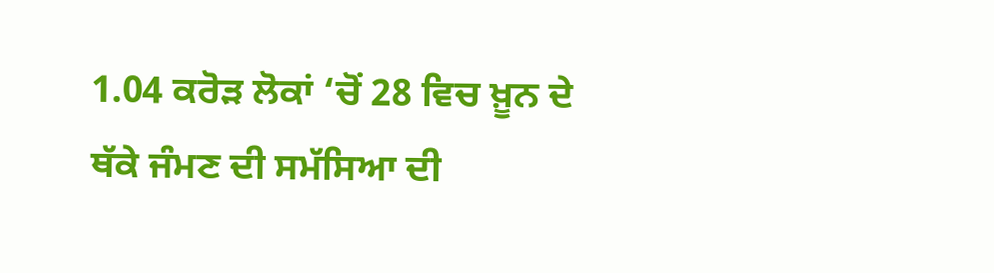1.04 ਕਰੋੜ ਲੋਕਾਂ ‘ਚੋਂ 28 ਵਿਚ ਖ਼ੂਨ ਦੇ ਥੱਕੇ ਜੰਮਣ ਦੀ ਸਮੱਸਿਆ ਦੀ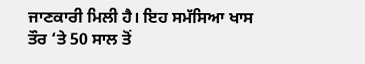ਜਾਣਕਾਰੀ ਮਿਲੀ ਹੈ। ਇਹ ਸਮੱਸਿਆ ਖਾਸ ਤੌਰ ‘ਤੇ 50 ਸਾਲ ਤੋਂ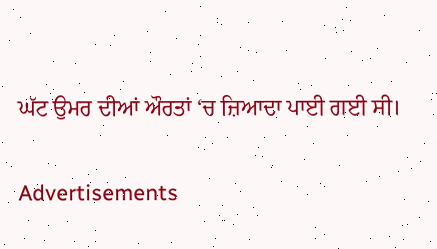ਘੱਟ ਉਮਰ ਦੀਆਂ ਔਰਤਾਂ ‘ਚ ਜ਼ਿਆਦਾ ਪਾਈ ਗਈ ਸੀ।

Advertisements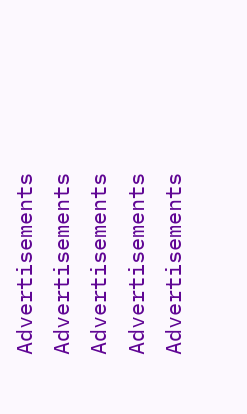Advertisements
Advertisements
Advertisements
Advertisements
Advertisements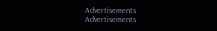Advertisements
Advertisements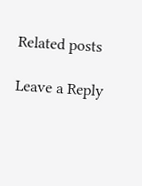Related posts

Leave a Reply